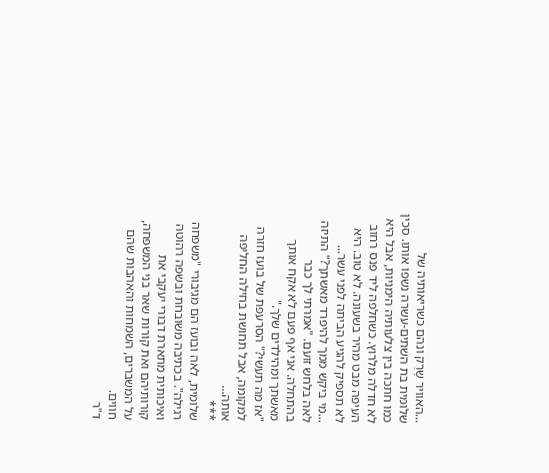...האוויר שָרַק ונהם כשריאותיה של שלומית בת השתים-עשרה נשפו אותו. סכין כמו חתכה בין צלעותיה הימניות, אבל היא לא חדלה מלרוץ. כשחלפה ליד פנס רחוב העיפה מבט מהיר בשעונה. לא טוב. היא לא תספיק להגיע הביתה לפני עשר...
...מי ביקש ממך להיפרד מאשתך?" התיזה לאה בלחש זועם. "אמרתי לך כבר בהתחלה. אני אף פעם לא אקח אותך מאשתך ומהילדים שלך."
"אז מה תעשי?" הסרעפת של בועז חזרה למקומה, אבל תחושת בחילה החליפה אותה...
***
שלומית, לאה ובועז הם מגיבורי "משפחה רגילה". בכתיבה משובחת ובשפה רהוטה ואיכותית מתארת דבורי יעקבי את קורותיהם ואת קורות שאר בני המשפחה, על המשברים, השמחות והאהבות שהם חווים.
ד"ר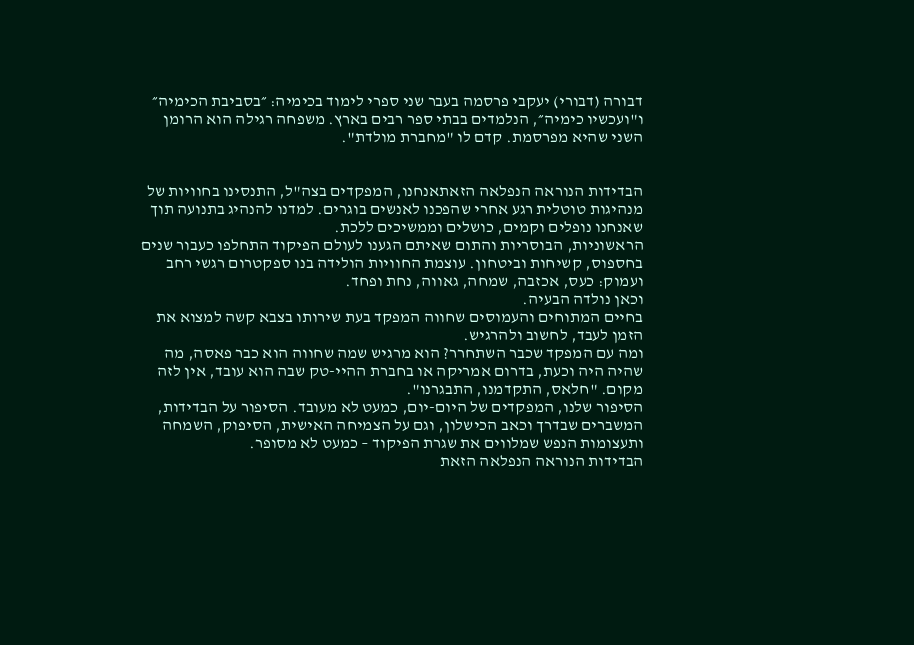דבורה (דבורי) יעקבי פרסמה בעבר שני ספרי לימוד בכימיה: ״בסביבת הכימיה״ ו"ועכשיו כימיה״, הנלמדים בבתי ספר רבים בארץ. משפחה רגילה הוא הרומן השני שהיא מפרסמת. קדם לו "מחברת מולדת".


הבדידות הנוראה הנפלאה הזאתאנחנו, המפקדים בצה"ל, התנסינו בחוויות של מנהיגות טוטלית רגע אחרי שהפכנו לאנשים בוגרים. למדנו להנהיג בתנועה תוך שאנחנו נופלים וקמים, כושלים וממשיכים ללכת.
הראשוניות, הבוסריות והתום שאיתם הגענו לעולם הפיקוד התחלפו כעבור שנים בחספוס, קשיחות וביטחון. עוצמת החוויות הולידה בנו ספקטרום רגשי רחב ועמוק: כעס, אכזבה, שמחה, גאווה, נחת ופחד.
וכאן נולדה הבעיה.
בחיים המתוחים והעמוסים שחווה המפקד בעת שירותו בצבא קשה למצוא את הזמן לעבד, לחשוב ולהרגיש.
ומה עם המפקד שכבר השתחרר? הוא מרגיש שמה שחווה הוא כבר פאסה, מה שהיה היה וכעת, בדרום אמריקה או בחברת ההיי-טק שבה הוא עובד, אין לזה מקום. "חלאס, התקדמנו, התבגרנו".
הסיפור שלנו, המפקדים של היום-יום, כמעט לא מעובד. הסיפור על הבדידות, המשברים שבדרך וכאב הכישלון, וגם על הצמיחה האישית, הסיפוק, השמחה ותעצומות הנפש שמלווים את שגרת הפיקוד – כמעט לא מסופר.
הבדידות הנוראה הנפלאה הזאת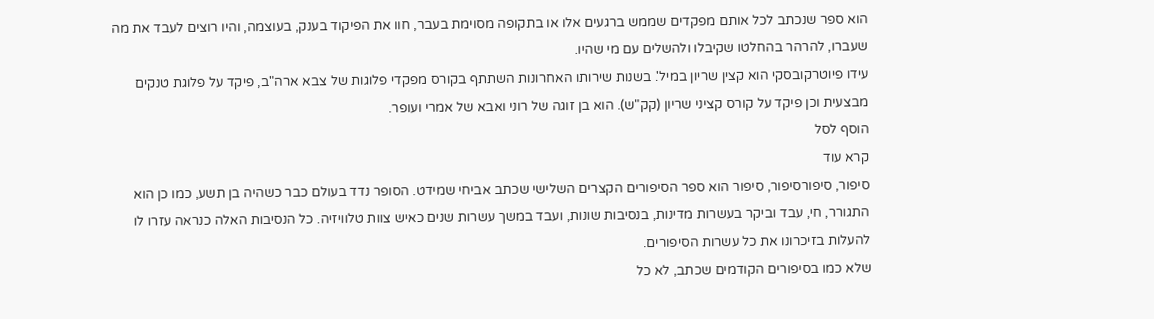הוא ספר שנכתב לכל אותם מפקדים שממש ברגעים אלו או בתקופה מסוימת בעבר, חוו את הפיקוד בענק, בעוצמה, והיו רוצים לעבד את מה שעברו, להרהר בהחלטו שקיבלו ולהשלים עם מי שהיו.
עידו פיוטרקובסקי הוא קצין שריון במיל'. בשנות שירותו האחרונות השתתף בקורס מפקדי פלוגות של צבא ארה"ב, פיקד על פלוגת טנקים מבצעית וכן פיקד על קורס קציני שריון (קק"ש). הוא בן זוגה של רוני ואבא של אמרי ועופר.
הוסף לסל
קרא עוד
סיפור, סיפורסיפור, סיפור הוא ספר הסיפורים הקצרים השלישי שכתב אביחי שמידט. הסופר נדד בעולם כבר כשהיה בן תשע, כמו כן הוא התגורר, חי, עבד וביקר בעשרות מדינות, בנסיבות שונות, ועבד במשך עשרות שנים כאיש צוות טלוויזיה. כל הנסיבות האלה כנראה עזרו לו להעלות בזיכרונו את כל עשרות הסיפורים.
שלא כמו בסיפורים הקודמים שכתב, לא כל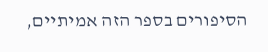הסיפורים בספר הזה אמיתיים,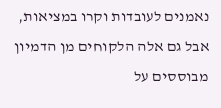נאמנים לעובדות וקרו במציאות, אבל גם אלה הלקוחים מן הדמיון מבוססים על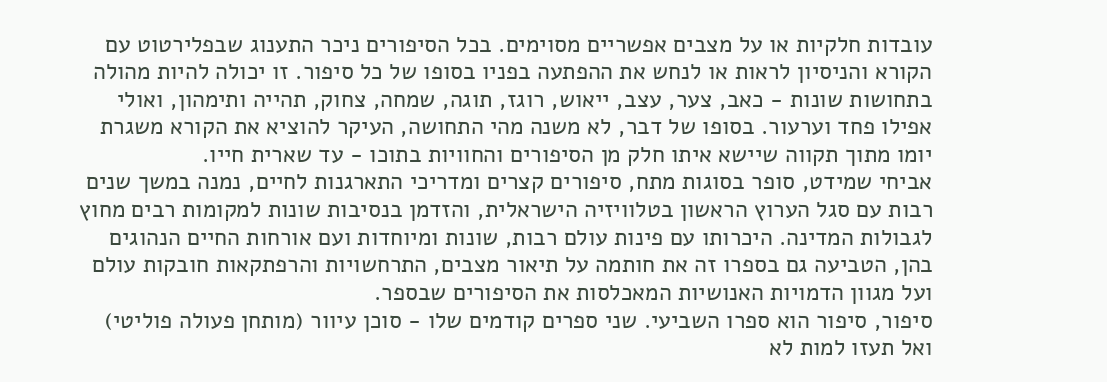עובדות חלקיות או על מצבים אפשריים מסוימים. בכל הסיפורים ניכר התענוג שבפלירטוט עם הקורא והניסיון לראות או לנחש את ההפתעה בפניו בסופו של כל סיפור. זו יכולה להיות מהולה בתחושות שונות - כאב, צער, עצב, ייאוש, רוגז, תוגה, שמחה, צחוק, תהייה ותימהון, ואולי אפילו פחד וערעור. בסופו של דבר, לא משנה מהי התחושה, העיקר להוציא את הקורא משגרת יומו מתוך תקווה שיישא איתו חלק מן הסיפורים והחוויות בתוכו - עד שארית חייו.
אביחי שמידט, סופר בסוגות מתח, סיפורים קצרים ומדריכי התארגנות לחיים, נמנה במשך שנים רבות עם סגל הערוץ הראשון בטלוויזיה הישראלית, והזדמן בנסיבות שונות למקומות רבים מחוץ לגבולות המדינה. היכרותו עם פינות עולם רבות, שונות ומיוחדות ועם אורחות החיים הנהוגים בהן, הטביעה גם בספרו זה את חותמה על תיאור מצבים, התרחשויות והרפתקאות חובקות עולם ועל מגוון הדמויות האנושיות המאכלסות את הסיפורים שבספר.
סיפור, סיפור הוא ספרו השביעי. שני ספרים קודמים שלו - סוכן עיוור (מותחן פעולה פוליטי) ואל תעזו למות לא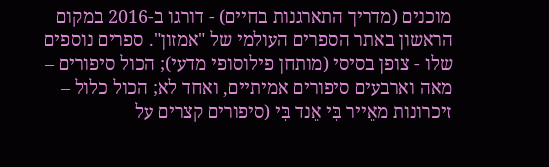מוכנים (מדריך התארגנות בחיים) - דורגו ב-2016 במקום הראשון באתר הספרים העולמי של "אמזון". ספרים נוספים שלו - צופן בסיסי (מותחן פילוסופי מדעי); הכול סיפורים – מאה וארבעים סיפורים אמיתיים, ואחד לא; הכול כלול – זיכרונות מאֵייר בִּי אֵנד בִּי (סיפורים קצרים על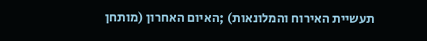תעשיית האירוח והמלונאות) ;האיום האחרון (מותחן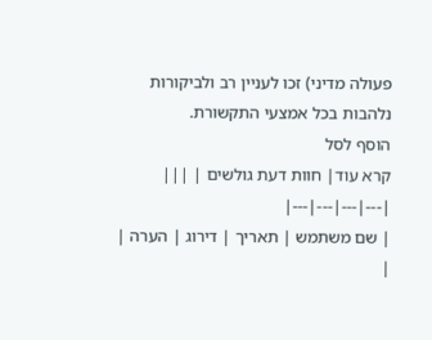פעולה מדיני) זכו לעניין רב ולביקורות נלהבות בכל אמצעי התקשורת.
הוסף לסל
קרא עוד| חוות דעת גולשים | |||
|---|---|---|---|
| שם משתמש | תאריך | דירוג | הערה |
|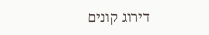דירוג קונים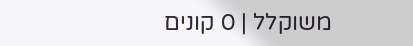משוקלל | 0 קונים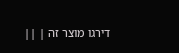דירגו מוצר זה | ||